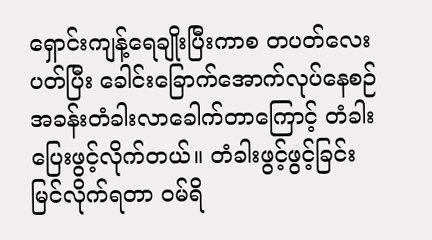ရှောင်းကျန့်ရေချိုးပြီးကာစ တပတ်လေးပတ်ပြီး ခေါင်းခြောက်အောက်လုပ်နေစဉ် အခန်းတံခါးလာခေါက်တာကြောင့် တံခါးပြေးဖွင့်လိုက်တယ်။ တံခါးဖွင့်ဖွင့်ခြင်းမြင်လိုက်ရတာ ဝမ်ရိ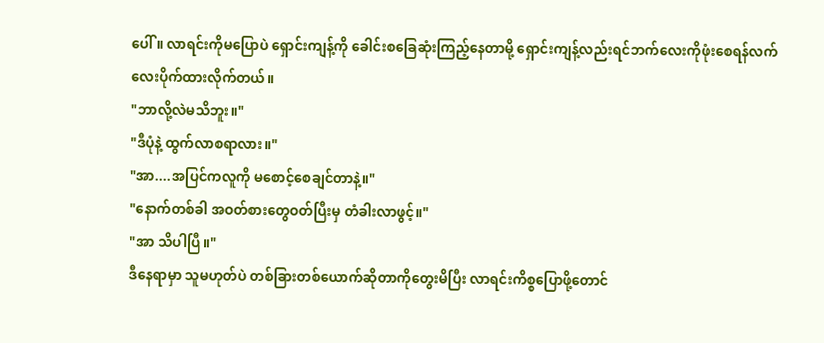ပေါ်။ လာရင်းကိုမပြောပဲ ရှောင်းကျန့်ကို ခေါင်းစခြေဆုံးကြည့်နေတာမို့ ရှောင်းကျန့်လည်းရင်ဘက်လေးကိုဖုံးစေရန်လက်လေးပိုက်ထားလိုက်တယ်။
"ဘာလို့လဲမသိဘူး။"
"ဒီပုံနဲ့ ထွက်လာစရာလား။"
"အာ....အပြင်ကလူကို မစောင့်စေချင်တာနဲ့။"
"နောက်တစ်ခါ အဝတ်စားတွေဝတ်ပြီးမှ တံခါးလာဖွင့်။"
"အာ သိပါပြီ။"
ဒီနေရာမှာ သူမဟုတ်ပဲ တစ်ခြားတစ်ယောက်ဆိုတာကိုတွေးမိပြီး လာရင်းကိစ္စပြောဖို့တောင်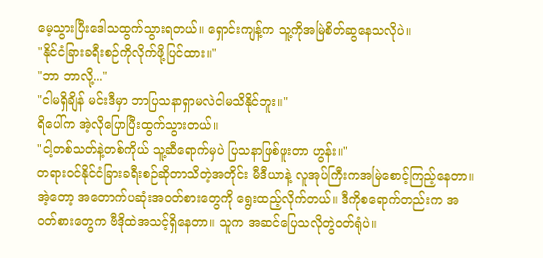မေ့သွားပြီးဒေါသထွက်သွားရတယ်။ ရှောင်းကျန့်က သူ့ကိုအမြဲစိတ်ဆွနေသလိုပဲ။
"နိုင်ငံခြားခရီးစဉ်ကိုလိုက်ဖို့ပြင်ထား။"
"ဘာ ဘာလို့..."
"ငါမရှိချိန် မင်းဒီမှာ ဘာပြသနာရှာမလဲငါမသိနိုင်ဘူး။"
ရိပေါ်က အဲ့လိုပြောပြီးထွက်သွားတယ်။
"ငါ့တစ်သတ်နဲ့တစ်ကိုယ် သူ့ဆီရောက်မှပဲ ပြသနာဖြစ်ဖူးတာ ဟွန်း။"
တရားဝင်နိုင်ငံခြားခရီးစဉ်ဆိုတာသိတဲ့အတိုင်း မီဒီယာနဲ့ လူအုပ်ကြီးကအမြဲစောင့်ကြည့်နေတာ။ အဲ့တော့ အတောက်ပဆုံးအဝတ်စားတွေကို ရွေးထည့်လိုက်တယ်။ ဒီကိုစရောက်တည်းက အဝတ်စားတွေက ဗီဒိုထဲအသင့်ရှိနေတာ။ သူက အဆင်ပြေသလိုတွဲဝတ်ရုံပဲ။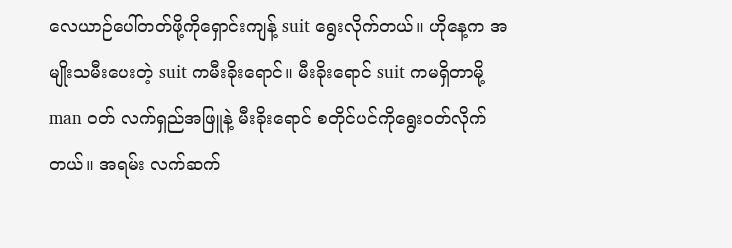လေယာဉ်ပေါ်တတ်ဖို့ကိုရှောင်းကျန့် suit ရွေးလိုက်တယ်။ ဟိုနေ့က အမျိုးသမီးပေးတဲ့ suit ကမီးခိုးရောင်။ မီးခိုးရောင် suit ကမရှိတာမို့ man ဝတ် လက်ရှည်အဖြူနဲ့ မီးခိုးရောင် စတိုင်ပင်ကိုရွေးဝတ်လိုက်တယ်။ အရမ်း လက်ဆက်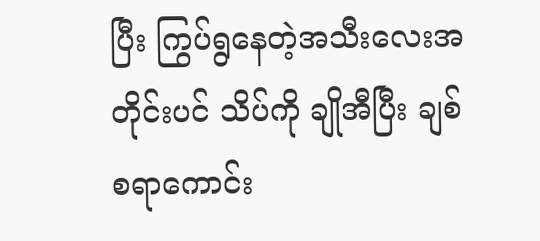ပြီး ကြွပ်ရွနေတဲ့အသီးလေးအတိုင်းပင် သိပ်ကို ချိုအီပြီး ချစ်စရာကောင်း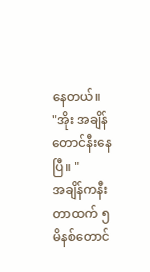နေတယ်။
"အိုး အချိန်တောင်နီးနေပြီ။ "
အချိန်ကနီးတာထက် ၅ မိနစ်တောင်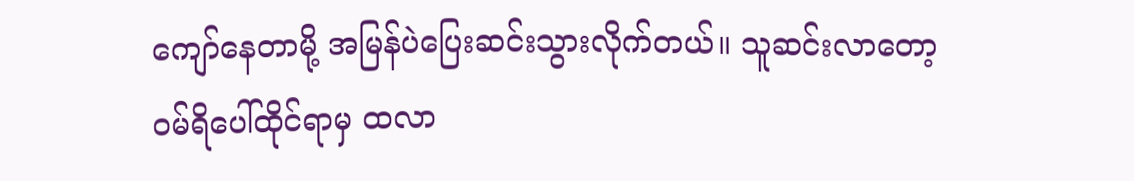ကျော်နေတာမို့ အမြန်ပဲပြေးဆင်းသွားလိုက်တယ်။ သူဆင်းလာတော့ ဝမ်ရိပေါ်ထိုင်ရာမှ ထလာ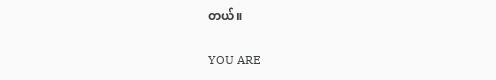တယ်။

YOU ARE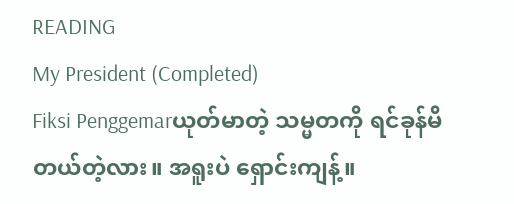READING
My President (Completed)
Fiksi Penggemarယုတ်မာတဲ့ သမ္မတကို ရင်ခုန်မိတယ်တဲ့လား။ အရူးပဲ ရှောင်းကျန့်။